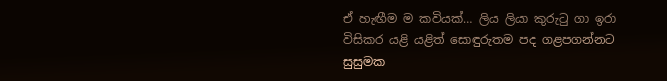ඒ හැඟීම ම කවියක්… ලිය ලියා කුරුටු ගා ඉරා විසිකර යළි යළිත් සොඳුරුතම පද ගළපගන්නට සුසුමක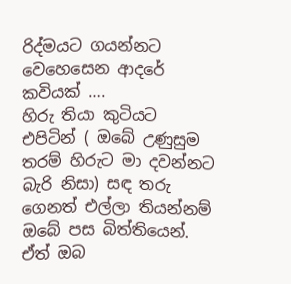රිද්මයට ගයන්නට වෙහෙසෙන ආදරේ කවියක් ….
හිරු තියා කුටියට එපිටින් ( ඔබේ උණුසුම තරම් හිරුට මා දවන්නට බැරි නිසා) සඳ තරු ගෙනත් එල්ලා තියන්නම් ඔබේ පස බිත්තියෙන්. ඒත් ඔබ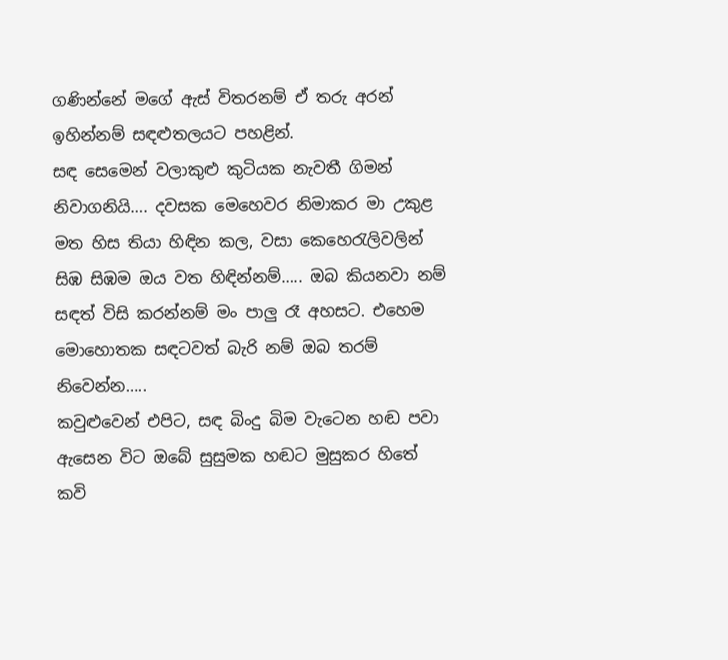ගණින්නේ මගේ ඇස් විතරනම් ඒ තරු අරන් ඉහින්නම් සඳළුතලයට පහළින්.
සඳ සෙමෙන් වලාකුළු කුටියක නැවතී ගිමන් නිවාගනියි…. දවසක මෙහෙවර නිමාකර මා උකුළ මත හිස තියා හිඳින කල, වසා කෙහෙරැලිවලින් සිඹ සිඹම ඔය වත හිඳින්නම්….. ඔබ කියනවා නම් සඳත් විසි කරන්නම් මං පාලු රෑ අහසට. එහෙම මොහොතක සඳටවත් බැරි නම් ඔබ තරම් නිවෙන්න…..
කවුළුවෙන් එපිට, සඳ බිංදු බිම වැටෙන හඬ පවා ඇසෙන විට ඔබේ සුසුමක හඬට මුසුකර හිතේ කවි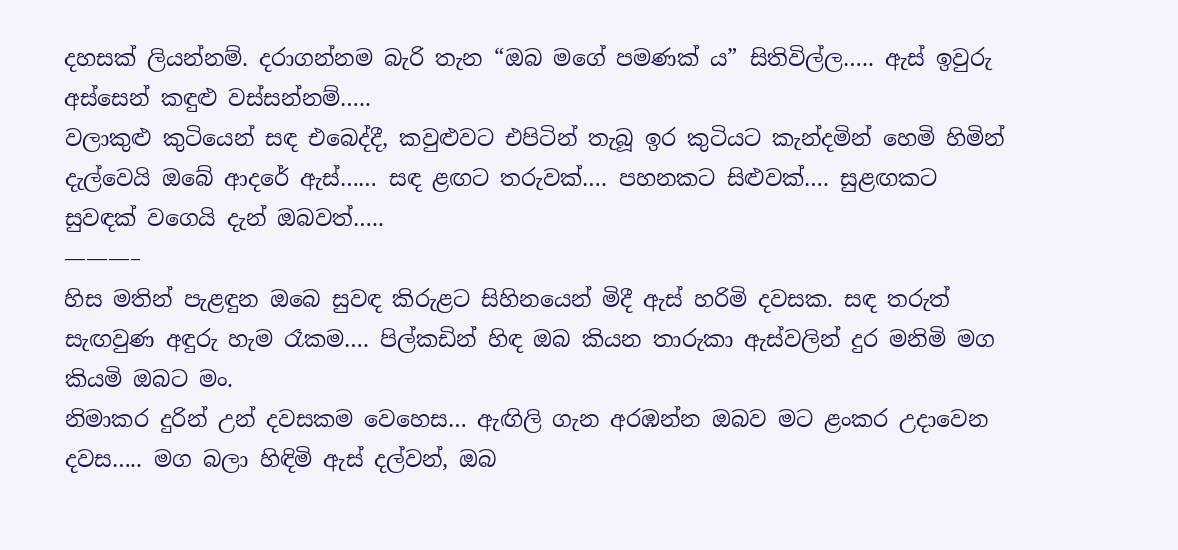දහසක් ලියන්නම්. දරාගන්නම බැරි තැන “ඔබ මගේ පමණක් ය” සිතිවිල්ල….. ඇස් ඉවුරු අස්සෙන් කඳුළු වස්සන්නම්…..
වලාකුළු කුටියෙන් සඳ එබෙද්දී, කවුළුවට එපිටින් තැබූ ඉර කුටියට කැන්දමින් හෙමි හිමින් දැල්වෙයි ඔබේ ආදරේ ඇස්…… සඳ ළඟට තරුවක්…. පහනකට සිළුවක්…. සුළඟකට සුවඳක් වගෙයි දැන් ඔබවත්…..
———–
හිස මතින් පැළඳුන ඔබෙ සුවඳ කිරුළට සිහිනයෙන් මිදී ඇස් හරිමි දවසක. සඳ තරුත් සැඟවුණ අඳුරු හැම රෑකම…. පිල්කඩින් හිඳ ඔබ කියන තාරුකා ඇස්වලින් දුර මනිමි මග කියමි ඔබට මං.
නිමාකර දුරින් උන් දවසකම වෙහෙස… ඇඟිලි ගැන අරඹන්න ඔබව මට ළංකර උදාවෙන දවස….. මග බලා හිඳිමි ඇස් දල්වන්, ඔබ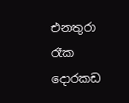එනතුරා රෑක දොරකඩ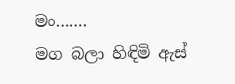මං…….
මග බලා හිඳිමි ඇස්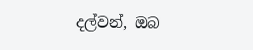දල්වන්, ඔබ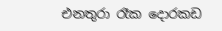එනතුරා රෑක දොරකඩ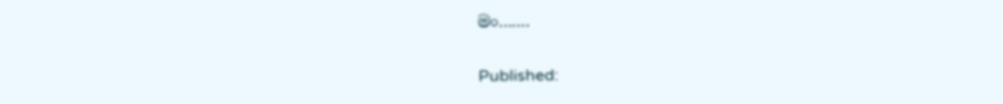මං…….

Published: